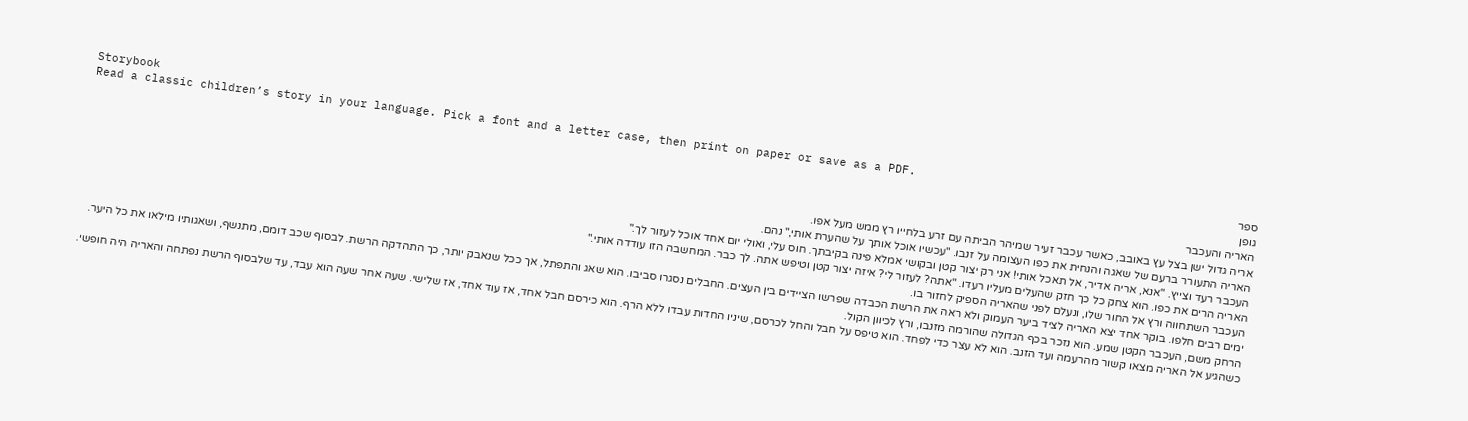Storybook
Read a classic children’s story in your language. Pick a font and a letter case, then print on paper or save as a PDF.
ספר
גופן
האריה והעכבר
אריה גדול ישן בצל עץ באובב, כאשר עכבר זעיר שמיהר הביתה עם זרע בלחייו רץ ממש מעל אפו.
האריה התעורר ברעם של שאגה והנחית את כפו העצומה על זנבו. "עכשיו אוכל אותך על שהערת אותי," נהם.
העכבר רעד וצייץ. "אנא, אריה אדיר, אל תאכל אותי! אני רק יצור קטן ובקושי אמלא פינה בקיבתך. חוס עלי, ואולי יום אחד אוכל לעזור לך."
האריה הרים את כפו. הוא צחק כל כך חזק שהעלים מעליו רעדו. "אתה? לעזור לי? איזה יצור קטן וטיפש אתה. לך כבר. המחשבה הזו עודדה אותי."
העכבר השתחווה ורץ אל החור שלו, ונעלם לפני שהאריה הספיק לחזור בו.
ימים רבים חלפו. בוקר אחד יצא האריה לציד ביער העמוק ולא ראה את הרשת הכבדה שפרשו הציידים בין העצים. החבלים נסגרו סביבו. הוא שאג והתפתל, אך ככל שנאבק יותר, כך התהדקה הרשת. לבסוף שכב דומם, מתנשף, ושאגותיו מילאו את כל היער.
הרחק משם, העכבר הקטן שמע. הוא נזכר בכף הגדולה שהורמה מזנבו, ורץ לכיוון הקול.
כשהגיע אל האריה מצאו קשור מהרעמה ועד הזנב. הוא לא עצר כדי לפחד. הוא טיפס על חבל והחל לכרסם, שיניו החדות עבדו ללא הרף. הוא כירסם חבל אחד, אז עוד אחד, אז שלישי. שעה אחר שעה הוא עבד, עד שלבסוף הרשת נפתחה והאריה היה חופשי.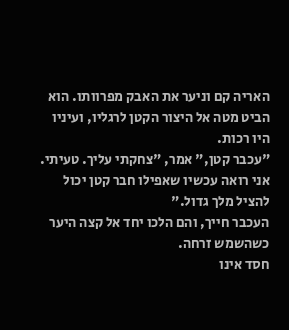האריה קם וניער את האבק מפרוותו. הוא הביט מטה אל היצור הקטן לרגליו, ועיניו היו רכות.
"עכבר קטן," אמר, "צחקתי עליך. טעיתי. אני רואה עכשיו שאפילו חבר קטן יכול להציל מלך גדול."
העכבר חייך, והם הלכו יחד אל קצה היער כשהשמש זרחה.
חסד אינו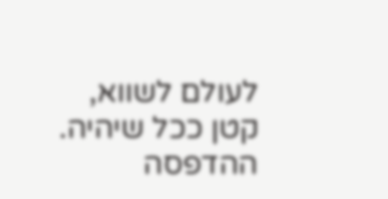לעולם לשווא, קטן ככל שיהיה.
ההדפסה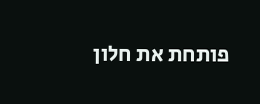פותחת את חלון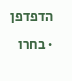הדפדפן · בחרו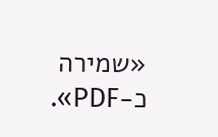«שמירה כ-PDF».